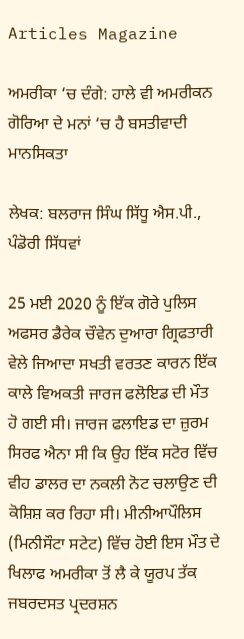Articles Magazine

ਅਮਰੀਕਾ ‘ਚ ਦੰਗੇ: ਹਾਲੇ ਵੀ ਅਮਰੀਕਨ ਗੋਰਿਆ ਦੇ ਮਨਾਂ ‘ਚ ਹੈ ਬਸਤੀਵਾਦੀ ਮਾਨਸਿਕਤਾ

ਲੇਖਕ: ਬਲਰਾਜ ਸਿੰਘ ਸਿੱਧੂ ਐਸ.ਪੀ., ਪੰਡੋਰੀ ਸਿੱਧਵਾਂ

25 ਮਈ 2020 ਨੂੰ ਇੱਕ ਗੋਰੇ ਪੁਲਿਸ ਅਫਸਰ ਡੈਰੇਕ ਚੌਵੇਨ ਦੁਆਰਾ ਗ੍ਰਿਫਤਾਰੀ ਵੇਲੇ ਜਿਆਦਾ ਸਖਤੀ ਵਰਤਣ ਕਾਰਨ ਇੱਕ ਕਾਲੇ ਵਿਅਕਤੀ ਜਾਰਜ ਫਲੋਇਡ ਦੀ ਮੌਤ ਹੋ ਗਈ ਸੀ। ਜਾਰਜ ਫਲਾਇਡ ਦਾ ਜ਼ੁਰਮ ਸਿਰਫ ਐਨਾ ਸੀ ਕਿ ਉਹ ਇੱਕ ਸਟੋਰ ਵਿੱਚ ਵੀਹ ਡਾਲਰ ਦਾ ਨਕਲੀ ਨੋਟ ਚਲਾਉਣ ਦੀ ਕੋਸ਼ਿਸ਼ ਕਰ ਰਿਹਾ ਸੀ। ਮੀਨੀਆਪੌਲਿਸ (ਮਿਨੀਸੌਟਾ ਸਟੇਟ) ਵਿੱਚ ਹੋਈ ਇਸ ਮੌਤ ਦੇ ਖਿਲਾਫ ਅਮਰੀਕਾ ਤੋਂ ਲੈ ਕੇ ਯੂਰਪ ਤੱਕ ਜਬਰਦਸਤ ਪ੍ਰਦਰਸ਼ਨ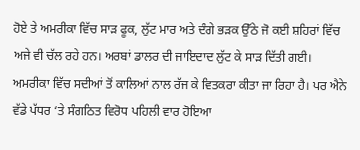ਹੋਏ ਤੇ ਅਮਰੀਕਾ ਵਿੱਚ ਸਾੜ ਫੂਕ, ਲੁੱਟ ਮਾਰ ਅਤੇ ਦੰਗੇ ਭੜਕ ਉੱਠੇ ਜੋ ਕਈ ਸ਼ਹਿਰਾਂ ਵਿੱਚ ਅਜੇ ਵੀ ਚੱਲ ਰਹੇ ਹਨ। ਅਰਬਾਂ ਡਾਲਰ ਦੀ ਜਾਇਦਾਦ ਲੁੱਟ ਕੇ ਸਾੜ ਦਿੱਤੀ ਗਈ। ਅਮਰੀਕਾ ਵਿੱਚ ਸਦੀਆਂ ਤੋਂ ਕਾਲਿਆਂ ਨਾਲ ਰੱਜ ਕੇ ਵਿਤਕਰਾ ਕੀਤਾ ਜਾ ਰਿਹਾ ਹੈ। ਪਰ ਐਨੇ ਵੱਡੇ ਪੱਧਰ ‘ਤੇ ਸੰਗਠਿਤ ਵਿਰੋਧ ਪਹਿਲੀ ਵਾਰ ਹੋਇਆ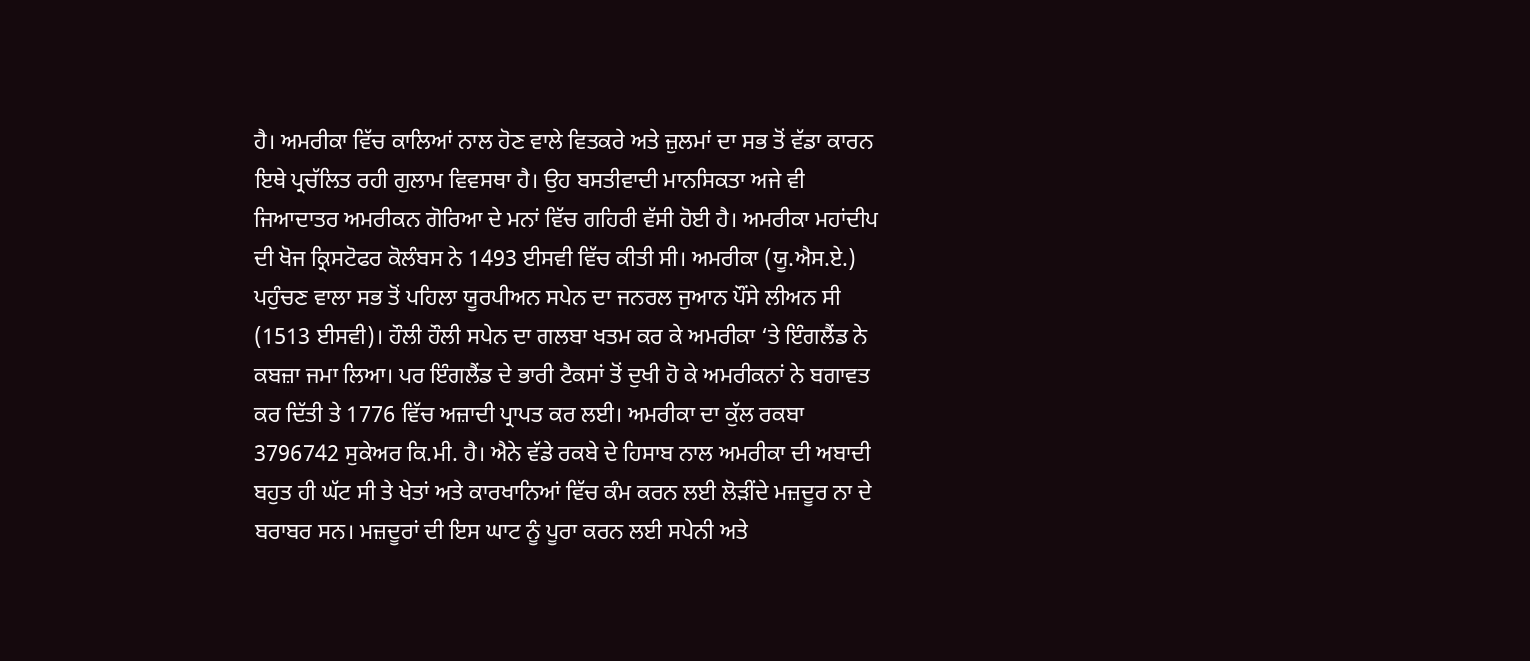ਹੈ। ਅਮਰੀਕਾ ਵਿੱਚ ਕਾਲਿਆਂ ਨਾਲ ਹੋਣ ਵਾਲੇ ਵਿਤਕਰੇ ਅਤੇ ਜ਼ੁਲਮਾਂ ਦਾ ਸਭ ਤੋਂ ਵੱਡਾ ਕਾਰਨ ਇਥੇ ਪ੍ਰਚੱਲਿਤ ਰਹੀ ਗੁਲਾਮ ਵਿਵਸਥਾ ਹੈ। ਉਹ ਬਸਤੀਵਾਦੀ ਮਾਨਸਿਕਤਾ ਅਜੇ ਵੀ ਜਿਆਦਾਤਰ ਅਮਰੀਕਨ ਗੋਰਿਆ ਦੇ ਮਨਾਂ ਵਿੱਚ ਗਹਿਰੀ ਵੱਸੀ ਹੋਈ ਹੈ। ਅਮਰੀਕਾ ਮਹਾਂਦੀਪ ਦੀ ਖੋਜ ਕ੍ਰਿਸਟੋਫਰ ਕੋਲੰਬਸ ਨੇ 1493 ਈਸਵੀ ਵਿੱਚ ਕੀਤੀ ਸੀ। ਅਮਰੀਕਾ (ਯੂ.ਐਸ.ਏ.) ਪਹੁੰਚਣ ਵਾਲਾ ਸਭ ਤੋਂ ਪਹਿਲਾ ਯੂਰਪੀਅਨ ਸਪੇਨ ਦਾ ਜਨਰਲ ਜੁਆਨ ਪੌਂਸੇ ਲੀਅਨ ਸੀ (1513 ਈਸਵੀ)। ਹੌਲੀ ਹੌਲੀ ਸਪੇਨ ਦਾ ਗਲਬਾ ਖਤਮ ਕਰ ਕੇ ਅਮਰੀਕਾ ‘ਤੇ ਇੰਗਲੈਂਡ ਨੇ ਕਬਜ਼ਾ ਜਮਾ ਲਿਆ। ਪਰ ਇੰਗਲੈਂਡ ਦੇ ਭਾਰੀ ਟੈਕਸਾਂ ਤੋਂ ਦੁਖੀ ਹੋ ਕੇ ਅਮਰੀਕਨਾਂ ਨੇ ਬਗਾਵਤ ਕਰ ਦਿੱਤੀ ਤੇ 1776 ਵਿੱਚ ਅਜ਼ਾਦੀ ਪ੍ਰਾਪਤ ਕਰ ਲਈ। ਅਮਰੀਕਾ ਦਾ ਕੁੱਲ ਰਕਬਾ 3796742 ਸੁਕੇਅਰ ਕਿ.ਮੀ. ਹੈ। ਐਨੇ ਵੱਡੇ ਰਕਬੇ ਦੇ ਹਿਸਾਬ ਨਾਲ ਅਮਰੀਕਾ ਦੀ ਅਬਾਦੀ ਬਹੁਤ ਹੀ ਘੱਟ ਸੀ ਤੇ ਖੇਤਾਂ ਅਤੇ ਕਾਰਖਾਨਿਆਂ ਵਿੱਚ ਕੰਮ ਕਰਨ ਲਈ ਲੋੜੀਂਦੇ ਮਜ਼ਦੂਰ ਨਾ ਦੇ ਬਰਾਬਰ ਸਨ। ਮਜ਼ਦੂਰਾਂ ਦੀ ਇਸ ਘਾਟ ਨੂੰ ਪੂਰਾ ਕਰਨ ਲਈ ਸਪੇਨੀ ਅਤੇ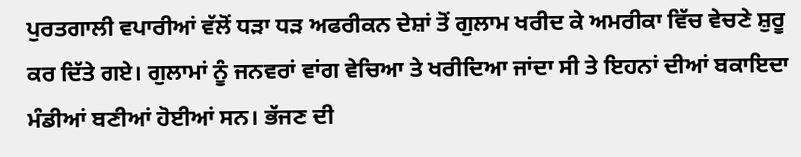ਪੁਰਤਗਾਲੀ ਵਪਾਰੀਆਂ ਵੱਲੋਂ ਧੜਾ ਧੜ ਅਫਰੀਕਨ ਦੇਸ਼ਾਂ ਤੋਂ ਗੁਲਾਮ ਖਰੀਦ ਕੇ ਅਮਰੀਕਾ ਵਿੱਚ ਵੇਚਣੇ ਸ਼ੁਰੂ ਕਰ ਦਿੱਤੇ ਗਏ। ਗੁਲਾਮਾਂ ਨੂੰ ਜਨਵਰਾਂ ਵਾਂਗ ਵੇਚਿਆ ਤੇ ਖਰੀਦਿਆ ਜਾਂਦਾ ਸੀ ਤੇ ਇਹਨਾਂ ਦੀਆਂ ਬਕਾਇਦਾ ਮੰਡੀਆਂ ਬਣੀਆਂ ਹੋਈਆਂ ਸਨ। ਭੱਜਣ ਦੀ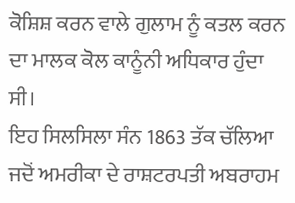ਕੋਸ਼ਿਸ਼ ਕਰਨ ਵਾਲੇ ਗੁਲਾਮ ਨੂੰ ਕਤਲ ਕਰਨ ਦਾ ਮਾਲਕ ਕੋਲ ਕਾਨੂੰਨੀ ਅਧਿਕਾਰ ਹੁੰਦਾ ਸੀ।
ਇਹ ਸਿਲਸਿਲਾ ਸੰਨ 1863 ਤੱਕ ਚੱਲਿਆ ਜਦੋਂ ਅਮਰੀਕਾ ਦੇ ਰਾਸ਼ਟਰਪਤੀ ਅਬਰਾਹਮ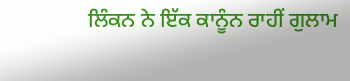ਲਿੰਕਨ ਨੇ ਇੱਕ ਕਾਨੂੰਨ ਰਾਹੀਂ ਗੁਲਾਮ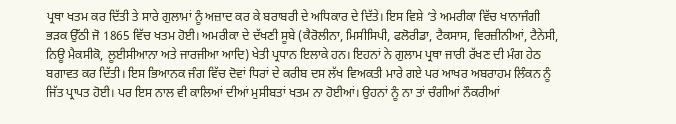ਪ੍ਰਥਾ ਖਤਮ ਕਰ ਦਿੱਤੀ ਤੇ ਸਾਰੇ ਗੁਲਾਮਾਂ ਨੂੰ ਅਜ਼ਾਦ ਕਰ ਕੇ ਬਰਾਬਰੀ ਦੇ ਅਧਿਕਾਰ ਦੇ ਦਿੱਤੇ। ਇਸ ਵਿਸ਼ੇ ‘ਤੇ ਅਮਰੀਕਾ ਵਿੱਚ ਖਾਨਾਜੰਗੀ ਭੜਕ ਉੱਠੀ ਜੋ 1865 ਵਿੱਚ ਖਤਮ ਹੋਈ। ਅਮਰੀਕਾ ਦੇ ਦੱਖਣੀ ਸੂਬੇ (ਕੈਰੋਲੀਨਾ, ਮਿਸੀਸਿਪੀ, ਫਲੋਰੀਡਾ, ਟੈਕਸਾਸ, ਵਿਰਜ਼ੀਨੀਆਂ, ਟੈਨੇਸੀ, ਨਿਊ ਮੈਕਸੀਕੋ, ਲੂਈਸੀਆਨਾ ਅਤੇ ਜਾਰਜੀਆ ਆਦਿ) ਖੇਤੀ ਪ੍ਰਧਾਨ ਇਲਾਕੇ ਹਨ। ਇਹਨਾਂ ਨੇ ਗੁਲਾਮ ਪ੍ਰਥਾ ਜਾਰੀ ਰੱਖਣ ਦੀ ਮੰਗ ਹੇਠ ਬਗਾਵਤ ਕਰ ਦਿੱਤੀ। ਇਸ ਭਿਆਨਕ ਜੰਗ ਵਿੱਚ ਦੋਵਾਂ ਧਿਰਾਂ ਦੇ ਕਰੀਬ ਦਸ ਲੱਖ ਵਿਅਕਤੀ ਮਾਰੇ ਗਏ ਪਰ ਆਖਰ ਅਬਰਾਹਮ ਲਿੰਕਨ ਨੂੰ ਜਿੱਤ ਪ੍ਰਾਪਤ ਹੋਈ। ਪਰ ਇਸ ਨਾਲ ਵੀ ਕਾਲਿਆਂ ਦੀਆਂ ਮੁਸੀਬਤਾਂ ਖਤਮ ਨਾ ਹੋਈਆਂ। ਉਹਨਾਂ ਨੂੰ ਨਾ ਤਾਂ ਚੰਗੀਆਂ ਨੌਕਰੀਆਂ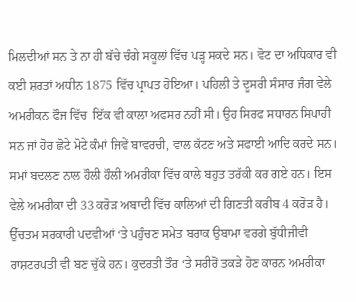ਮਿਲਦੀਆਂ ਸਨ ਤੇ ਨਾ ਹੀ ਬੱਚੇ ਚੰਗੇ ਸਕੂਲਾਂ ਵਿੱਚ ਪੜ੍ਹ ਸਕਦੇ ਸਨ। ਵੋਟ ਦਾ ਅਧਿਕਾਰ ਵੀ ਕਈ ਸ਼ਰਤਾਂ ਅਧੀਨ 1875 ਵਿੱਚ ਪ੍ਰਾਪਤ ਹੋਇਆ। ਪਹਿਲੀ ਤੇ ਦੂਸਰੀ ਸੰਸਾਰ ਜੰਗ ਵੇਲੇ ਅਮਰੀਕਨ ਫੌਜ ਵਿੱਚ  ਇੱਕ ਵੀ ਕਾਲਾ ਅਫਸਰ ਨਹੀਂ ਸੀ। ਉਹ ਸਿਰਫ ਸਧਾਰਨ ਸਿਪਾਹੀ ਸਨ ਜਾਂ ਹੋਰ ਛੋਟੇ ਮੋਟੇ ਕੰਮਾਂ ਜਿਵੇਂ ਬਾਵਰਚੀ, ਵਾਲ ਕੱਟਣ ਅਤੇ ਸਫਾਈ ਆਦਿ ਕਰਦੇ ਸਨ।
ਸਮਾਂ ਬਦਲਣ ਨਾਲ ਹੌਲੀ ਹੌਲੀ ਅਮਰੀਕਾ ਵਿੱਚ ਕਾਲੇ ਬਹੁਤ ਤਰੱਕੀ ਕਰ ਗਏ ਹਨ। ਇਸ ਵੇਲੇ ਅਮਰੀਕਾ ਦੀ 33 ਕਰੋੜ ਅਬਾਦੀ ਵਿੱਚ ਕਾਲਿਆਂ ਦੀ ਗਿਣਤੀ ਕਰੀਬ 4 ਕਰੋੜ ਹੈ। ਉੱਚਤਮ ਸਰਕਾਰੀ ਪਦਵੀਆਂ ‘ਤੇ ਪਹੁੰਚਣ ਸਮੇਤ ਬਰਾਕ ਉਬਾਮਾ ਵਰਗੇ ਬੁੱਧੀਜੀਵੀ ਰਾਸ਼ਟਰਪਤੀ ਵੀ ਬਣ ਚੁੱਕੇ ਹਨ। ਕੁਦਰਤੀ ਤੌਰ ‘ਤੇ ਸਰੀਰੋਂ ਤਕੜੇ ਹੋਣ ਕਾਰਨ ਅਮਰੀਕਾ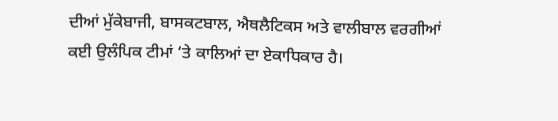ਦੀਆਂ ਮੁੱਕੇਬਾਜੀ, ਬਾਸਕਟਬਾਲ, ਐਥਲੈਟਿਕਸ ਅਤੇ ਵਾਲੀਬਾਲ ਵਰਗੀਆਂ ਕਈ ਉਲੰਪਿਕ ਟੀਮਾਂ ‘ਤੇ ਕਾਲਿਆਂ ਦਾ ਏਕਾਧਿਕਾਰ ਹੈ।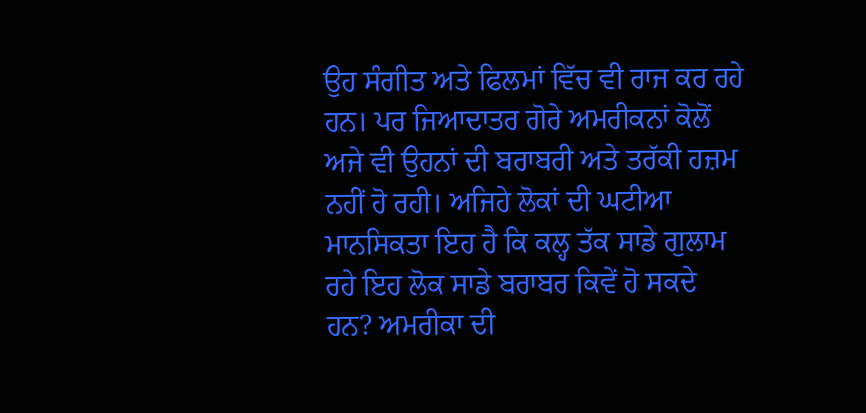ਉਹ ਸੰਗੀਤ ਅਤੇ ਫਿਲਮਾਂ ਵਿੱਚ ਵੀ ਰਾਜ ਕਰ ਰਹੇ ਹਨ। ਪਰ ਜਿਆਦਾਤਰ ਗੋਰੇ ਅਮਰੀਕਨਾਂ ਕੋਲੋਂ ਅਜੇ ਵੀ ਉਹਨਾਂ ਦੀ ਬਰਾਬਰੀ ਅਤੇ ਤਰੱਕੀ ਹਜ਼ਮ ਨਹੀਂ ਹੋ ਰਹੀ। ਅਜਿਹੇ ਲੋਕਾਂ ਦੀ ਘਟੀਆ ਮਾਨਸਿਕਤਾ ਇਹ ਹੈ ਕਿ ਕਲ੍ਹ ਤੱਕ ਸਾਡੇ ਗੁਲਾਮ ਰਹੇ ਇਹ ਲੋਕ ਸਾਡੇ ਬਰਾਬਰ ਕਿਵੇਂ ਹੋ ਸਕਦੇ ਹਨ? ਅਮਰੀਕਾ ਦੀ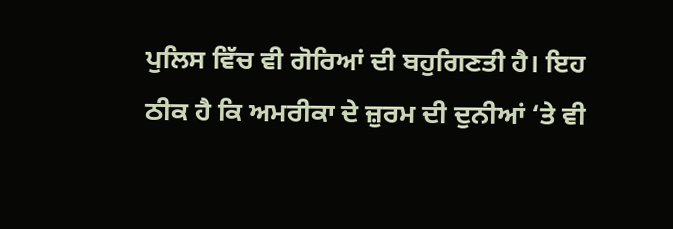ਪੁਲਿਸ ਵਿੱਚ ਵੀ ਗੋਰਿਆਂ ਦੀ ਬਹੁਗਿਣਤੀ ਹੈ। ਇਹ ਠੀਕ ਹੈ ਕਿ ਅਮਰੀਕਾ ਦੇ ਜ਼ੁਰਮ ਦੀ ਦੁਨੀਆਂ ‘ਤੇ ਵੀ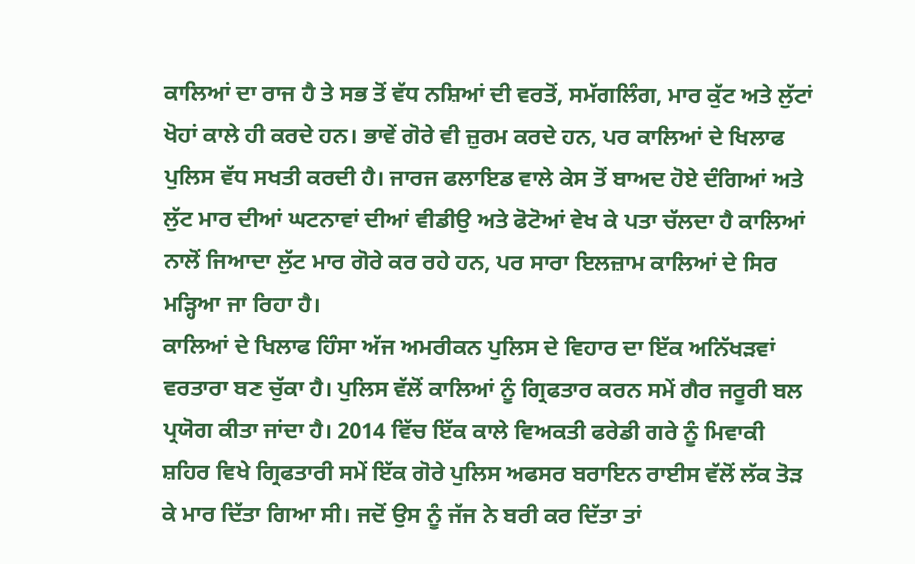ਕਾਲਿਆਂ ਦਾ ਰਾਜ ਹੈ ਤੇ ਸਭ ਤੋਂ ਵੱਧ ਨਸ਼ਿਆਂ ਦੀ ਵਰਤੋਂ, ਸਮੱਗਲਿੰਗ, ਮਾਰ ਕੁੱਟ ਅਤੇ ਲੁੱਟਾਂ ਖੋਹਾਂ ਕਾਲੇ ਹੀ ਕਰਦੇ ਹਨ। ਭਾਵੇਂ ਗੋਰੇ ਵੀ ਜ਼ੁਰਮ ਕਰਦੇ ਹਨ, ਪਰ ਕਾਲਿਆਂ ਦੇ ਖਿਲਾਫ ਪੁਲਿਸ ਵੱਧ ਸਖਤੀ ਕਰਦੀ ਹੈ। ਜਾਰਜ ਫਲਾਇਡ ਵਾਲੇ ਕੇਸ ਤੋਂ ਬਾਅਦ ਹੋਏ ਦੰਗਿਆਂ ਅਤੇ ਲੁੱਟ ਮਾਰ ਦੀਆਂ ਘਟਨਾਵਾਂ ਦੀਆਂ ਵੀਡੀਉ ਅਤੇ ਫੋਟੋਆਂ ਵੇਖ ਕੇ ਪਤਾ ਚੱਲਦਾ ਹੈ ਕਾਲਿਆਂ ਨਾਲੋਂ ਜਿਆਦਾ ਲੁੱਟ ਮਾਰ ਗੋਰੇ ਕਰ ਰਹੇ ਹਨ, ਪਰ ਸਾਰਾ ਇਲਜ਼ਾਮ ਕਾਲਿਆਂ ਦੇ ਸਿਰ ਮੜ੍ਹਿਆ ਜਾ ਰਿਹਾ ਹੈ।
ਕਾਲਿਆਂ ਦੇ ਖਿਲਾਫ ਹਿੰਸਾ ਅੱਜ ਅਮਰੀਕਨ ਪੁਲਿਸ ਦੇ ਵਿਹਾਰ ਦਾ ਇੱਕ ਅਨਿੱਖੜਵਾਂ ਵਰਤਾਰਾ ਬਣ ਚੁੱਕਾ ਹੈ। ਪੁਲਿਸ ਵੱਲੋਂ ਕਾਲਿਆਂ ਨੂੰ ਗ੍ਰਿਫਤਾਰ ਕਰਨ ਸਮੇਂ ਗੈਰ ਜਰੂਰੀ ਬਲ ਪ੍ਰਯੋਗ ਕੀਤਾ ਜਾਂਦਾ ਹੈ। 2014 ਵਿੱਚ ਇੱਕ ਕਾਲੇ ਵਿਅਕਤੀ ਫਰੇਡੀ ਗਰੇ ਨੂੰ ਮਿਵਾਕੀ ਸ਼ਹਿਰ ਵਿਖੇ ਗ੍ਰਿਫਤਾਰੀ ਸਮੇਂ ਇੱਕ ਗੋਰੇ ਪੁਲਿਸ ਅਫਸਰ ਬਰਾਇਨ ਰਾਈਸ ਵੱਲੋਂ ਲੱਕ ਤੋੜ ਕੇ ਮਾਰ ਦਿੱਤਾ ਗਿਆ ਸੀ। ਜਦੋਂ ਉਸ ਨੂੰ ਜੱਜ ਨੇ ਬਰੀ ਕਰ ਦਿੱਤਾ ਤਾਂ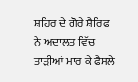ਸ਼ਹਿਰ ਦੇ ਗੋਰੇ ਸ਼ੈਰਿਫ ਨੇ ਅਦਾਲਤ ਵਿੱਚ ਤਾੜੀਆਂ ਮਾਰ ਕੇ ਫੈਸਲੇ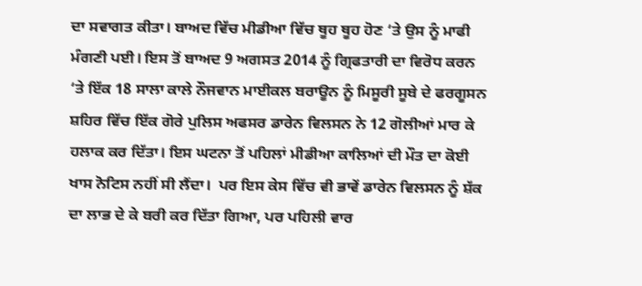ਦਾ ਸਵਾਗਤ ਕੀਤਾ। ਬਾਅਦ ਵਿੱਚ ਮੀਡੀਆ ਵਿੱਚ ਥੂਹ ਥੂਹ ਹੋਣ ‘ਤੇ ਉਸ ਨੂੰ ਮਾਫੀ ਮੰਗਣੀ ਪਈ। ਇਸ ਤੋਂ ਬਾਅਦ 9 ਅਗਸਤ 2014 ਨੂੰ ਗ੍ਰਿਫਤਾਰੀ ਦਾ ਵਿਰੋਧ ਕਰਨ ‘ਤੇ ਇੱਕ 18 ਸਾਲਾ ਕਾਲੇ ਨੌਜਵਾਨ ਮਾਈਕਲ ਬਰਾਊਨ ਨੂੰ ਮਿਸੂਰੀ ਸੂਬੇ ਦੇ ਫਰਗੂਸਨ ਸ਼ਹਿਰ ਵਿੱਚ ਇੱਕ ਗੋਰੇ ਪੁਲਿਸ ਅਫਸਰ ਡਾਰੇਨ ਵਿਲਸਨ ਨੇ 12 ਗੋਲੀਆਂ ਮਾਰ ਕੇ ਹਲਾਕ ਕਰ ਦਿੱਤਾ। ਇਸ ਘਟਨਾ ਤੋਂ ਪਹਿਲਾਂ ਮੀਡੀਆ ਕਾਲਿਆਂ ਦੀ ਮੌਤ ਦਾ ਕੋਈ ਖਾਸ ਨੋਟਿਸ ਨਹੀਂ ਸੀ ਲੈਂਦਾ।  ਪਰ ਇਸ ਕੇਸ ਵਿੱਚ ਵੀ ਭਾਵੇਂ ਡਾਰੇਨ ਵਿਲਸਨ ਨੂੰ ਸ਼ੱਕ ਦਾ ਲਾਭ ਦੇ ਕੇ ਬਰੀ ਕਰ ਦਿੱਤਾ ਗਿਆ, ਪਰ ਪਹਿਲੀ ਵਾਰ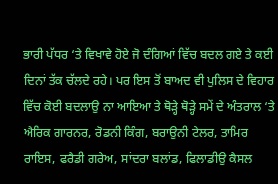ਭਾਰੀ ਪੱਧਰ ‘ਤੇ ਵਿਖਾਵੇ ਹੋਏ ਜੋ ਦੰਗਿਆਂ ਵਿੱਚ ਬਦਲ ਗਏ ਤੇ ਕਈ ਦਿਨਾਂ ਤੱਕ ਚੱਲਦੇ ਰਹੇ। ਪਰ ਇਸ ਤੋਂ ਬਾਅਦ ਵੀ ਪੁਲਿਸ ਦੇ ਵਿਹਾਰ ਵਿੱਚ ਕੋਈ ਬਦਲਾਉ ਨਾ ਆਇਆ ਤੇ ਥੋੜ੍ਹੇ ਥੋੜ੍ਹੇ ਸਮੇਂ ਦੇ ਅੰਤਰਾਲ ‘ਤੇ ਐਰਿਕ ਗਾਰਨਰ, ਰੋਡਨੀ ਕਿੰਗ, ਬਰਾਉਨੀ ਟੇਲਰ, ਤਾਮਿਰ ਰਾਇਸ, ਫਰੈਡੀ ਗਰੇਅ, ਸਾਂਦਰਾ ਬਲਾਂਡ, ਫਿਲਾਡੀਉ ਕੈਸਲ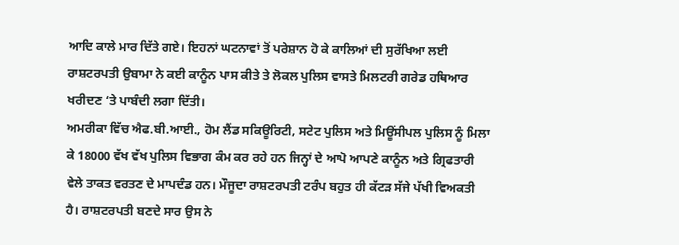ਆਦਿ ਕਾਲੇ ਮਾਰ ਦਿੱਤੇ ਗਏ। ਇਹਨਾਂ ਘਟਨਾਵਾਂ ਤੋਂ ਪਰੇਸ਼ਾਨ ਹੋ ਕੇ ਕਾਲਿਆਂ ਦੀ ਸੁਰੱਖਿਆ ਲਈ ਰਾਸ਼ਟਰਪਤੀ ਉਬਾਮਾ ਨੇ ਕਈ ਕਾਨੂੰਨ ਪਾਸ ਕੀਤੇ ਤੇ ਲੋਕਲ ਪੁਲਿਸ ਵਾਸਤੇ ਮਿਲਟਰੀ ਗਰੇਡ ਹਥਿਆਰ ਖਰੀਦਣ ‘ਤੇ ਪਾਬੰਦੀ ਲਗਾ ਦਿੱਤੀ।
ਅਮਰੀਕਾ ਵਿੱਚ ਐਫ.ਬੀ.ਆਈ., ਹੋਮ ਲੈਂਡ ਸਕਿਊਰਿਟੀ, ਸਟੇਟ ਪੁਲਿਸ ਅਤੇ ਮਿਊਂਸੀਪਲ ਪੁਲਿਸ ਨੂੰ ਮਿਲਾ ਕੇ 18000 ਵੱਖ ਵੱਖ ਪੁਲਿਸ ਵਿਭਾਗ ਕੰਮ ਕਰ ਰਹੇ ਹਨ ਜਿਨ੍ਹਾਂ ਦੇ ਆਪੋ ਆਪਣੇ ਕਾਨੂੰਨ ਅਤੇ ਗ੍ਰਿਫਤਾਰੀ ਵੇਲੇ ਤਾਕਤ ਵਰਤਣ ਦੇ ਮਾਪਦੰਡ ਹਨ। ਮੌਜੂਦਾ ਰਾਸ਼ਟਰਪਤੀ ਟਰੰਪ ਬਹੁਤ ਹੀ ਕੱਟੜ ਸੱਜੇ ਪੱਖੀ ਵਿਅਕਤੀ ਹੈ। ਰਾਸ਼ਟਰਪਤੀ ਬਣਦੇ ਸਾਰ ਉਸ ਨੇ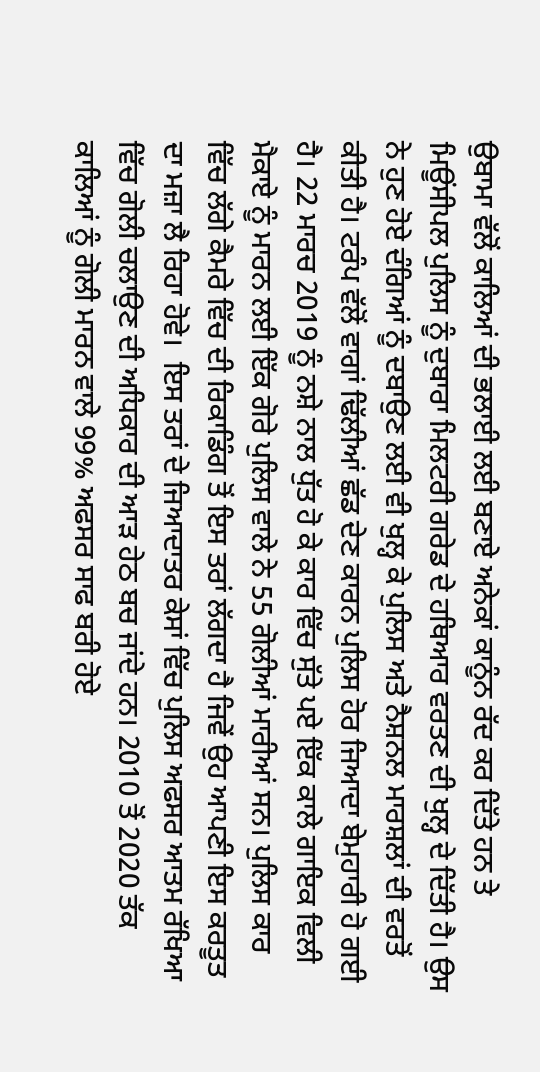ਉਬਾਮਾ ਵੱਲੋਂ ਕਾਲਿਆਂ ਦੀ ਭਲਾਈ ਲਈ ਬਣਾਏ ਅਨੇਕਾਂ ਕਾਨੂੰਨ ਰੱਦ ਕਰ ਦਿੱਤੇ ਹਨ ਤੇ ਮਿਊਂਸੀਪਲ ਪੁਲਿਸ ਨੂੰ ਦੁਬਾਰਾ ਮਿਲਟਰੀ ਗਰੇਡ ਦੇ ਹਥਿਆਰ ਵਰਤਣ ਦੀ ਖੁਲ੍ਹ ਦੇ ਦਿੱਤੀ ਹੈ। ਉਸ ਨੇ ਹੁਣ ਹੋਏ ਦੰਗਿਆਂ ਨੂੰ ਦਬਾਉਣ ਲਈ ਵੀ ਖੁਲ੍ਹ ਕੇ ਪੁਲਿਸ ਅਤੇ ਨੈਸ਼ਨਲ ਮਾਰਸ਼ਲਾਂ ਦੀ ਵਰਤੋਂ ਕੀਤੀ ਹੈ। ਟਰੰਪ ਵੱਲੋਂ ਵਾਗਾਂ ਢਿੱਲੀਆਂ ਛੱਡ ਦੇਣ ਕਾਰਨ ਪੁਲਿਸ ਹੋਰ ਜਿਆਦਾ ਬੇਮੁਹਾਰੀ ਹੋ ਗਈ ਹੈ। 22 ਮਾਰਚ 2019 ਨੂੰ ਨਸ਼ੇ ਨਾਲ ਧੁੱਤ ਹੋ ਕੇ ਕਾਰ ਵਿੱਚ ਸੁੱਤੇ ਪਏ ਇੱਕ ਕਾਲੇ ਗਾਇਕ ਵਿਲੀ ਮੈਕਾਏ ਨੂੰ ਮਾਰਨ ਲਈ ਇੱਕ ਗੋਰੇ ਪੁਲਿਸ ਵਾਲੇ ਨੇ 55 ਗੋਲੀਆਂ ਮਾਰੀਆਂ ਸਨ। ਪੁਲਿਸ ਕਾਰ ਵਿੱਚ ਲੱਗੇ ਕੈਮਰੇ ਵਿੱਚ ਦੀ ਰਿਕਾਡਿੰਗ ਤੋਂ ਇਸ ਤਰਾਂ ਲੱਗਦਾ ਹੈ ਜਿਵੇਂ ਉਹ ਆਪਣੀ ਇਸ ਕਰਤੂਤ ਦਾ ਮਜ਼ਾ ਲੈ ਰਿਹਾ ਹੋਵੇ।  ਇਸ ਤਰਾਂ ਦੇ ਜਿਆਦਾਤਰ ਕੇਸਾਂ ਵਿੱਚ ਪੁਲਿਸ ਅਫਸਰ ਆਤਮ ਰੱਖਿਆ ਵਿੱਚ ਗੋਲੀ ਚਲਾਉਣ ਦੀ ਅਧਿਕਾਰ ਦੀ ਆੜ ਹੇਠ ਬਚ ਜਾਂਦੇ ਹਨ। 2010 ਤੋਂ 2020 ਤੱਕ ਕਾਲਿਆਂ ਨੂੰ ਗੋਲੀ ਮਾਰਨ ਵਾਲੇ 99% ਅਫਸਰ ਸਾਫ ਬਰੀ ਹੋਏ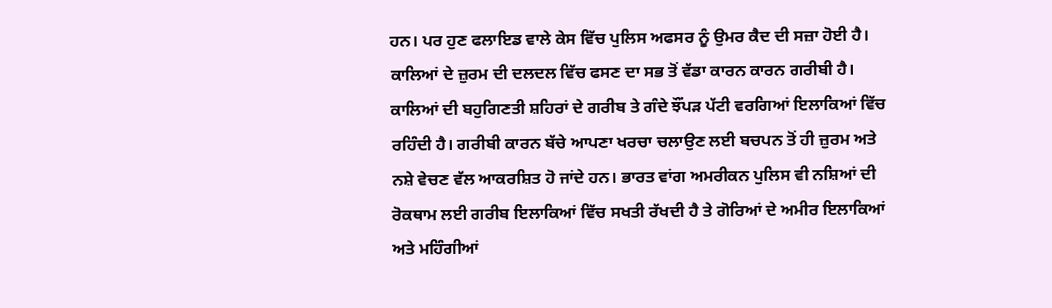ਹਨ। ਪਰ ਹੁਣ ਫਲਾਇਡ ਵਾਲੇ ਕੇਸ ਵਿੱਚ ਪੁਲਿਸ ਅਫਸਰ ਨੂੰ ਉਮਰ ਕੈਦ ਦੀ ਸਜ਼ਾ ਹੋਈ ਹੈ।
ਕਾਲਿਆਂ ਦੇ ਜ਼ੁਰਮ ਦੀ ਦਲਦਲ ਵਿੱਚ ਫਸਣ ਦਾ ਸਭ ਤੋਂ ਵੱਡਾ ਕਾਰਨ ਕਾਰਨ ਗਰੀਬੀ ਹੈ। ਕਾਲਿਆਂ ਦੀ ਬਹੁਗਿਣਤੀ ਸ਼ਹਿਰਾਂ ਦੇ ਗਰੀਬ ਤੇ ਗੰਦੇ ਝੌਂਪੜ ਪੱਟੀ ਵਰਗਿਆਂ ਇਲਾਕਿਆਂ ਵਿੱਚ ਰਹਿੰਦੀ ਹੈ। ਗਰੀਬੀ ਕਾਰਨ ਬੱਚੇ ਆਪਣਾ ਖਰਚਾ ਚਲਾਉਣ ਲਈ ਬਚਪਨ ਤੋਂ ਹੀ ਜ਼ੁਰਮ ਅਤੇ ਨਸ਼ੇ ਵੇਚਣ ਵੱਲ ਆਕਰਸ਼ਿਤ ਹੋ ਜਾਂਦੇ ਹਨ। ਭਾਰਤ ਵਾਂਗ ਅਮਰੀਕਨ ਪੁਲਿਸ ਵੀ ਨਸ਼ਿਆਂ ਦੀ ਰੋਕਥਾਮ ਲਈ ਗਰੀਬ ਇਲਾਕਿਆਂ ਵਿੱਚ ਸਖਤੀ ਰੱਖਦੀ ਹੈ ਤੇ ਗੋਰਿਆਂ ਦੇ ਅਮੀਰ ਇਲਾਕਿਆਂ ਅਤੇ ਮਹਿੰਗੀਆਂ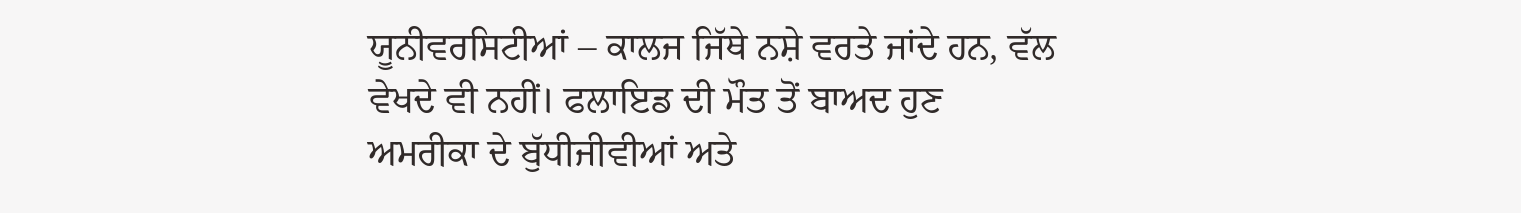ਯੂਨੀਵਰਸਿਟੀਆਂ – ਕਾਲਜ ਜਿੱਥੇ ਨਸ਼ੇ ਵਰਤੇ ਜਾਂਦੇ ਹਨ, ਵੱਲ ਵੇਖਦੇ ਵੀ ਨਹੀਂ। ਫਲਾਇਡ ਦੀ ਮੌਤ ਤੋਂ ਬਾਅਦ ਹੁਣ ਅਮਰੀਕਾ ਦੇ ਬੁੱਧੀਜੀਵੀਆਂ ਅਤੇ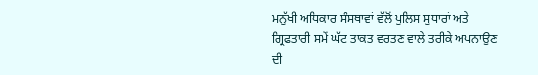ਮਨੁੱਖੀ ਅਧਿਕਾਰ ਸੰਸਥਾਵਾਂ ਵੱਲੋਂ ਪੁਲਿਸ ਸੁਧਾਰਾਂ ਅਤੇ ਗ੍ਰਿਫਤਾਰੀ ਸਮੇਂ ਘੱਟ ਤਾਕਤ ਵਰਤਣ ਵਾਲੇ ਤਰੀਕੇ ਅਪਨਾਉਣ ਦੀ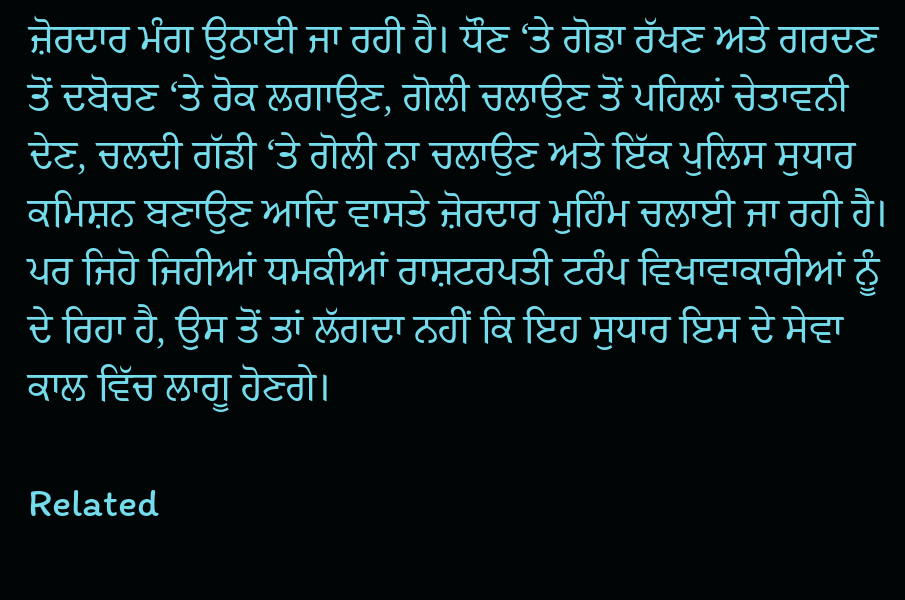ਜ਼ੋਰਦਾਰ ਮੰਗ ਉਠਾਈ ਜਾ ਰਹੀ ਹੈ। ਧੌਣ ‘ਤੇ ਗੋਡਾ ਰੱਖਣ ਅਤੇ ਗਰਦਣ ਤੋਂ ਦਬੋਚਣ ‘ਤੇ ਰੋਕ ਲਗਾਉਣ, ਗੋਲੀ ਚਲਾਉਣ ਤੋਂ ਪਹਿਲਾਂ ਚੇਤਾਵਨੀ ਦੇਣ, ਚਲਦੀ ਗੱਡੀ ‘ਤੇ ਗੋਲੀ ਨਾ ਚਲਾਉਣ ਅਤੇ ਇੱਕ ਪੁਲਿਸ ਸੁਧਾਰ ਕਮਿਸ਼ਨ ਬਣਾਉਣ ਆਦਿ ਵਾਸਤੇ ਜ਼ੋਰਦਾਰ ਮੁਹਿੰਮ ਚਲਾਈ ਜਾ ਰਹੀ ਹੈ। ਪਰ ਜਿਹੋ ਜਿਹੀਆਂ ਧਮਕੀਆਂ ਰਾਸ਼ਟਰਪਤੀ ਟਰੰਪ ਵਿਖਾਵਾਕਾਰੀਆਂ ਨੂੰ ਦੇ ਰਿਹਾ ਹੈ, ਉਸ ਤੋਂ ਤਾਂ ਲੱਗਦਾ ਨਹੀਂ ਕਿ ਇਹ ਸੁਧਾਰ ਇਸ ਦੇ ਸੇਵਾ ਕਾਲ ਵਿੱਚ ਲਾਗੂ ਹੋਣਗੇ।

Related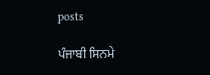posts

ਪੰਜਾਬੀ ਸਿਨਮੇ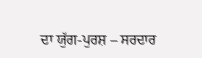ਦਾ ਯੁੱਗ-ਪੁਰਸ਼ – ਸਰਦਾਰ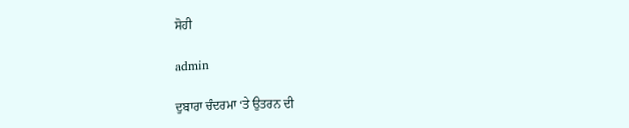ਸੋਹੀ

admin

ਦੁਬਾਰਾ ਚੰਦਰਮਾ ‘ਤੇ ਉਤਰਨ ਦੀ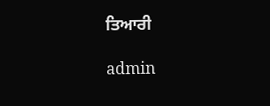ਤਿਆਰੀ

admin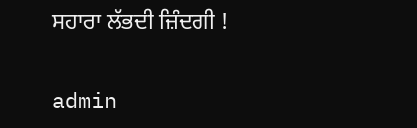ਸਹਾਰਾ ਲੱਭਦੀ ਜ਼ਿੰਦਗੀ !

admin